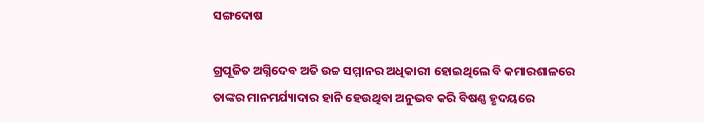ସଙ୍ଗଦୋଷ

ଗ୍ରପୂଜିତ ଅଗ୍ନିଦେବ ଅତି ଉଚ୍ଚ ସମ୍ମାନର ଅଧିକାରୀ ହୋଇଥିଲେ ବି କମାରଶାଳରେ ତାଙ୍କର ମାନମର୍ଯ୍ୟାଦାର ହାନି ହେଉଥିବା ଅନୁଭବ କରି ବିଷଣ୍ଣ ହୃଦୟରେ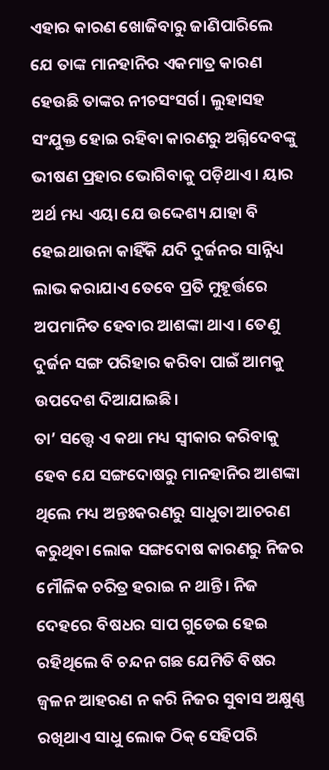ଏହାର କାରଣ ଖୋଜିବାରୁ ଜାଣିପାରିଲେ ଯେ ତାଙ୍କ ମାନହାନିର ଏକମାତ୍ର କାରଣ ହେଉଛି ତାଙ୍କର ନୀଚସଂସର୍ଗ। ଲୁହାସହ ସଂଯୁକ୍ତ ହୋଇ ରହିବା କାରଣରୁ ଅଗ୍ନିଦେବଙ୍କୁ ଭୀଷଣ ପ୍ରହାର ଭୋଗିବାକୁ ପଡ଼ିଥାଏ। ୟାର ଅର୍ଥ ମଧ୍ୟ ଏୟା ଯେ ଉଦ୍ଦେଶ୍ୟ ଯାହା ବି ହେଇଥାଉନା କାହିଁକି ଯଦି ଦୁର୍ଜନର ସାନ୍ନିଧ୍ୟ ଲାଭ କରାଯାଏ ତେବେ ପ୍ରତି ମୁହୂର୍ତ୍ତରେ ଅପମାନିତ ହେବାର ଆଶଙ୍କା ଥାଏ। ତେଣୁ ଦୁର୍ଜନ ସଙ୍ଗ ପରିହାର କରିବା ପାଇଁ ଆମକୁ ଉପଦେଶ ଦିଆଯାଇଛି।
ତା’ ସତ୍ତ୍ବେ ଏ କଥା ମଧ୍ୟ ସ୍ବୀକାର କରିବାକୁ ହେବ ଯେ ସଙ୍ଗଦୋଷରୁ ମାନହାନିର ଆଶଙ୍କା ଥିଲେ ମଧ୍ୟ ଅନ୍ତଃକରଣରୁ ସାଧୁତା ଆଚରଣ କରୁଥିବା ଲୋକ ସଙ୍ଗଦୋଷ କାରଣରୁ ନିଜର ମୌଳିକ ଚରିତ୍ର ହରାଇ ନ ଥାନ୍ତି। ନିଜ ଦେହରେ ବିଷଧର ସାପ ଗୁଡେଇ ହେଇ ରହିଥିଲେ ବି ଚନ୍ଦନ ଗଛ ଯେମିତି ବିଷର ଜ୍ବଳନ ଆହରଣ ନ କରି ନିଜର ସୁବାସ ଅକ୍ଷୁଣ୍ଣ ରଖିଥାଏ ସାଧୁ ଲୋକ ଠିକ୍‌ ସେହିପରି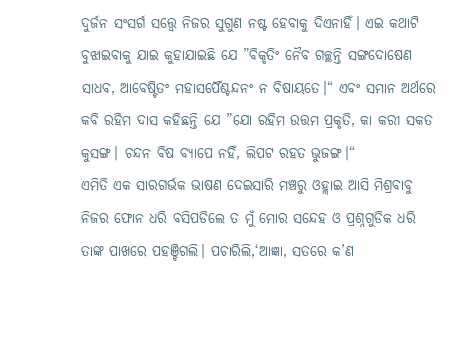ଦୁର୍ଜନ ସଂସର୍ଗ ସତ୍ତ୍ବେ ନିଜର ସୁଗୁଣ ନଷ୍ଟ ହେବାକୁ ଦିଏନାହିଁ। ଏଇ କଥାଟି ବୁଝାଇବାକୁ ଯାଇ କୁହାଯାଇଛି ଯେ ”ବିକୃତିଂ ନୈବ ଗଚ୍ଛନ୍ତି ସଙ୍ଗଦୋଷେଣ ସାଧବ, ଆବେଷ୍ଟିତଂ ମହାସର୍ପୈଶ୍ଚନ୍ଦନଂ ନ ବିଷାୟତେ।“ ଏବଂ ସମାନ ଅର୍ଥରେ କବି ରହିମ ଦାସ କହିଛନ୍ତି ଯେ ”ଯୋ ରହିମ ଉତ୍ତମ ପ୍ରକୃତି, କା କରୀ ସକତ କୁସଙ୍ଗ। ଚନ୍ଦନ ବିଷ ବ୍ୟାପେ ନହିଁ, ଲିପଟ ରହତ ଭୁଜଙ୍ଗ।“
ଏମିତି ଏକ ସାରଗର୍ଭକ ଭାଷଣ ଦେଇସାରି ମଞ୍ଚରୁ ଓହ୍ଲାଇ ଆସି ମିଶ୍ରବାବୁ ନିଜର ଫୋନ ଧରି ବସିପଡିଲେ ତ ମୁଁ ମୋର ସନ୍ଦେହ ଓ ପ୍ରଶ୍ନଗୁଡିକ ଧରି ତାଙ୍କ ପାଖରେ ପହଞ୍ଚିଗଲି। ପଚାରିଲି,‘ଆଜ୍ଞା, ସତରେ କ’ଣ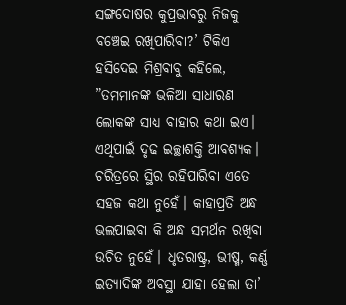ସଙ୍ଗଦୋଷର କୁପ୍ରଭାବରୁ ନିଜକୁ ବଞ୍ଚେଇ ରଖିପାରିବା?’ ଟିକିଏ ହସିଦେଇ ମିଶ୍ରବାବୁ କହିଲେ, ”ତମମାନଙ୍କ ଭଳିଆ ସାଧାରଣ ଲୋକଙ୍କ ସାଧ୍ୟ ବାହାର କଥା ଇଏ। ଏଥିପାଇଁ ଦୃଢ ଇଚ୍ଛାଶକ୍ତି ଆବଶ୍ୟକ। ଚରିତ୍ରରେ ସ୍ଥିର ରହିପାରିବା ଏତେ ସହଜ କଥା ନୁହେଁ। କାହାପ୍ରତି ଅନ୍ଧ ଭଲପାଇବା କି ଅନ୍ଧ ସମର୍ଥନ ରଖିବା ଉଚିତ ନୁହେଁ। ଧୃତରାଷ୍ଟ୍ର, ଭୀଷ୍ମ, କର୍ଣ୍ଣ ଇତ୍ୟାଦିଙ୍କ ଅବସ୍ଥା ଯାହା ହେଲା ତା’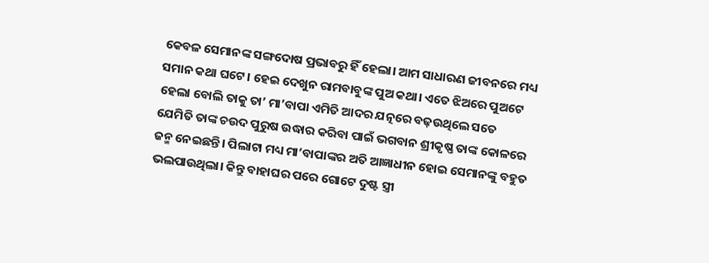କେବଳ ସେମାନଙ୍କ ସଙ୍ଗଦୋଷ ପ୍ରଭାବରୁ ହିଁ ହେଲା। ଆମ ସାଧାରଣ ଜୀବନରେ ମଧ୍ୟ ସମାନ କଥା ଘଟେ। ହେଇ ଦେଖୁନ ରାମବାବୁଙ୍କ ପୁଅ କଥା। ଏତେ ଝିଅରେ ପୁଅଟେ ହେଲା ବୋଲି ତାକୁ ତା’ ମା’ବାପା ଏମିତି ଆଦର ଯତ୍ନରେ ବଢ଼ଉଥିଲେ ସତେ ଯେମିତି ତାଙ୍କ ଚଉଦ ପୁରୁଷ ଉଦ୍ଧାର କରିବା ପାଇଁ ଭଗବାନ ଶ୍ରୀକୃଷ୍ଣ ତାଙ୍କ କୋଳରେ ଜନ୍ମ ନେଇଛନ୍ତି। ପିଲାଟା ମଧ୍ୟ ମା’ବାପାଙ୍କର ଅତି ଆଜ୍ଞାଧୀନ ହୋଇ ସେମାନଙ୍କୁ ବହୁତ ଭଲପାଉଥିଲା। କିନ୍ତୁ ବାହାଘର ପରେ ଗୋଟେ ଦୁଷ୍ଟ ସ୍ତ୍ରୀ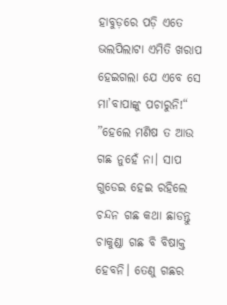ହାବୁଡ଼ରେ ପଡ଼ି ଏତେ ଭଲପିଲାଟା ଏମିତି ଖରାପ ହେଇଗଲା ଯେ ଏବେ ସେ ମା’ବାପାଙ୍କୁ ପଚାରୁନି!“
”ହେଲେ ମଣିଷ ତ ଆଉ ଗଛ ନୁହେଁ ନା। ସାପ ଗୁଡେଇ ହେଇ ରହିଲେ ଚନ୍ଦନ ଗଛ କଥା ଛାଡନ୍ତୁ ଚାକୁଣ୍ଡା ଗଛ ବି ବିଷାକ୍ତ ହେବନି। ତେଣୁ ଗଛର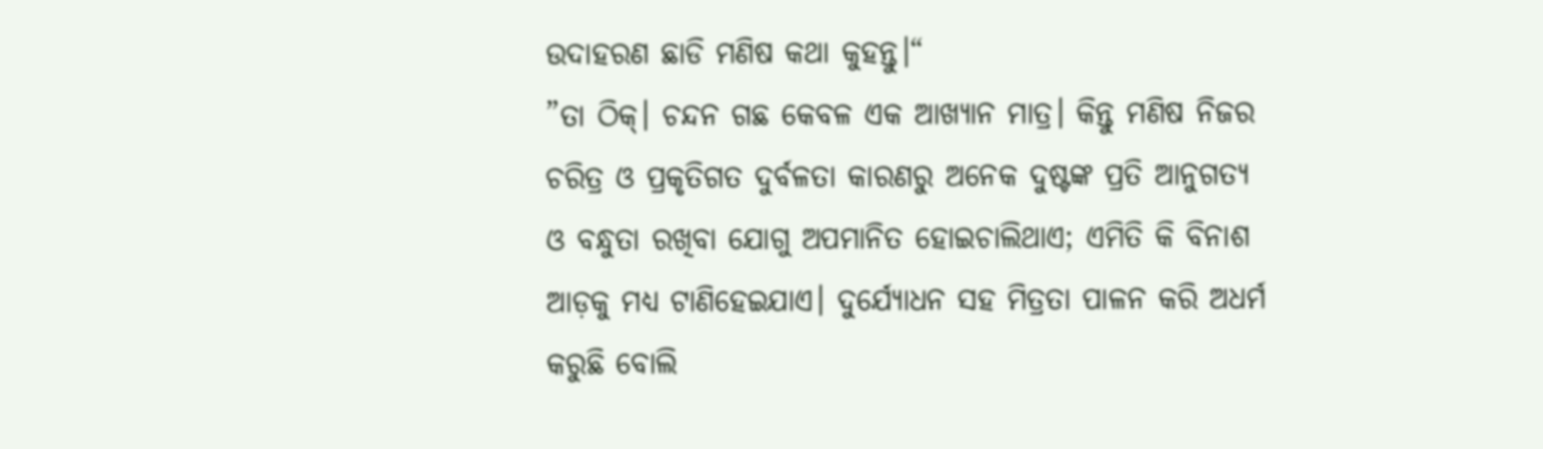ଉଦାହରଣ ଛାଡି ମଣିଷ କଥା କୁହନ୍ତୁ।“
”ତା ଠିକ୍‌। ଚନ୍ଦନ ଗଛ କେବଳ ଏକ ଆଖ୍ୟାନ ମାତ୍ର। କିନ୍ତୁ ମଣିଷ ନିଜର ଚରିତ୍ର ଓ ପ୍ରକୃତିଗତ ଦୁର୍ବଳତା କାରଣରୁ ଅନେକ ଦୁଷ୍ଟଙ୍କ ପ୍ରତି ଆନୁଗତ୍ୟ ଓ ବନ୍ଧୁତା ରଖିବା ଯୋଗୁ ଅପମାନିତ ହୋଇଚାଲିଥାଏ; ଏମିତି କି ବିନାଶ ଆଡ଼କୁ ମଧ୍ୟ ଟାଣିହେଇଯାଏ। ଦୁର୍ଯ୍ୟୋଧନ ସହ ମିତ୍ରତା ପାଳନ କରି ଅଧର୍ମ କରୁଛି ବୋଲି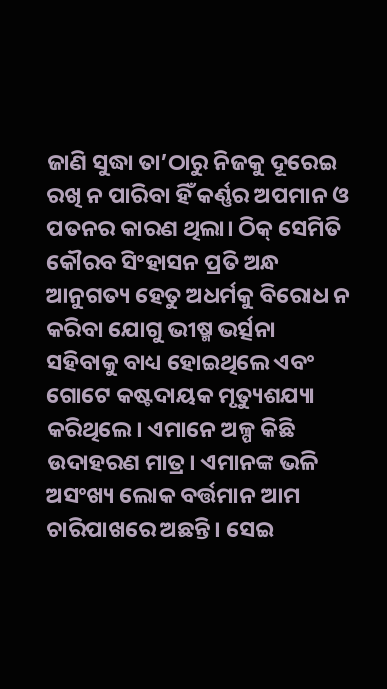ଜାଣି ସୁଦ୍ଧା ତା’ଠାରୁ ନିଜକୁ ଦୂରେଇ ରଖି ନ ପାରିବା ହିଁ କର୍ଣ୍ଣର ଅପମାନ ଓ ପତନର କାରଣ ଥିଲା। ଠିକ୍‌ ସେମିତି କୌରବ ସିଂହାସନ ପ୍ରତି ଅନ୍ଧ ଆନୁଗତ୍ୟ ହେତୁ ଅଧର୍ମକୁ ବିରୋଧ ନ କରିବା ଯୋଗୁ ଭୀଷ୍ମ ଭର୍ତ୍ସନା ସହିବାକୁ ବାଧ୍ୟ ହୋଇଥିଲେ ଏବଂ ଗୋଟେ କଷ୍ଟଦାୟକ ମୃତ୍ୟୁଶଯ୍ୟା କରିଥିଲେ। ଏମାନେ ଅଳ୍ପ କିଛି ଉଦାହରଣ ମାତ୍ର। ଏମାନଙ୍କ ଭଳି ଅସଂଖ୍ୟ ଲୋକ ବର୍ତ୍ତମାନ ଆମ ଚାରିପାଖରେ ଅଛନ୍ତି। ସେଇ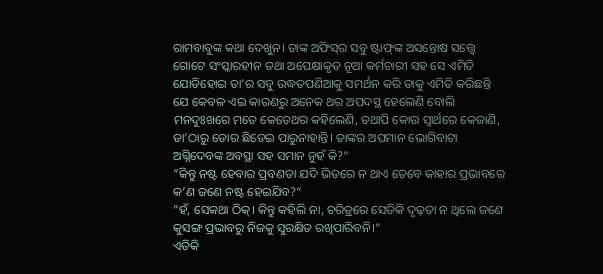ରାମବାବୁଙ୍କ କଥା ଦେଖୁନ। ତାଙ୍କ ଅଫିସ୍‌ର ସବୁ ଷ୍ଟାଫ୍‌ଙ୍କ ଅସନ୍ତୋଷ ସତ୍ତ୍ବେ ଗୋଟେ ସଂସ୍କାରହୀନ ତଥା ଅପେକ୍ଷାକୃତ ନୂଆ କର୍ମଚାରୀ ସହ ସେ ଏମିତି ଯୋଡିହୋଇ ତା’ର ସବୁ ଉଦ୍ଧତପଣିଆକୁ ସମର୍ଥନ କରି ତାକୁ ଏମିତି କରିଛନ୍ତି ଯେ କେବଳ ଏଇ କାରଣରୁ ଅନେକ ଥର ଅପଦସ୍ଥ ହେଲେଣି ବୋଲି ମନଦୁଃଖରେ ମତେ କେତେଥର କହିଲେଣି, ତଥାପି କୋଉ ସ୍ବାର୍ଥରେ କେଜାଣି, ତା’ଠାରୁ ଡୋର ଛିଡେଇ ପାରୁନାହାନ୍ତି। ତାଙ୍କର ଅପମାନ ଭୋଗିବାଟା ଅଗ୍ନିଦେବଙ୍କ ଅବସ୍ଥା ସହ ସମାନ ନୁହଁ କି?“
”କିନ୍ତୁ ନଷ୍ଟ ହେବାର ପ୍ରବଣତା ଯଦି ଭିତରେ ନ ଥାଏ ତେବେ କାହାର ପ୍ରଭାବରେ କ’ଣ ଜଣେ ନଷ୍ଟ ହେଇଯିବ?“
”ହଁ, ସେକଥା ଠିକ୍‌। କିନ୍ତୁ କହିଲି ନା, ଚରିତ୍ରରେ ସେତିକି ଦୃଢ଼ତା ନ ଥିଲେ ଜଣେ କୁସଙ୍ଗ ପ୍ରଭାବରୁ ନିଜକୁ ସୁରକ୍ଷିତ ରଖିପାରିବନି।“
ଏତିକି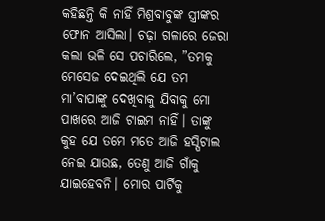କହିଛନ୍ତି କି ନାହିଁ ମିଶ୍ରବାବୁଙ୍କ ସ୍ତ୍ରୀଙ୍କର ଫୋନ ଆସିଲା। ଚଢ଼ା ଗଳାରେ ଜେରା କଲା ଭଳି ସେ ପଚାରିଲେ, ”ତମକୁ ମେସେଜ ଦେଇଥିଲି ଯେ ତମ ମା’ବାପାଙ୍କୁ ଦେଖିବାକୁ ଯିବାକୁ ମୋ ପାଖରେ ଆଜି ଟାଇମ ନାହିଁ। ତାଙ୍କୁ କୁହ ଯେ ତମେ ମତେ ଆଜି ହସ୍ପିଟାଲ ନେଇ ଯାଉଛ, ତେଣୁ ଆଜି ଗାଁକୁ ଯାଇହେବନି। ମୋର ପାର୍ଟିକୁ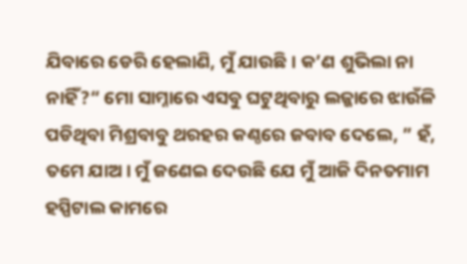ଯିବାରେ ଡେରି ହେଲାଣି, ମୁଁ ଯାଉଛି। କ’ଣ ଶୁଭିଲା ନା ନାହିଁ?“ ମୋ ସାମ୍ନାରେ ଏସବୁ ଘଟୁଥିବାରୁ ଲଜ୍ଜାରେ ଝାଉଁଳି ପଡିଥିବା ମିଶ୍ରବାବୁ ଥରହର କଣ୍ଠରେ ଜବାବ ଦେଲେ, ” ହଁ, ତମେ ଯାଅ। ମୁଁ ଜଣେଇ ଦେଉଛି ଯେ ମୁଁ ଆଜି ଦିନତମାମ ହସ୍ପିଟାଲ କାମରେ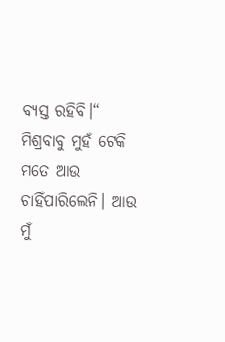ବ୍ୟସ୍ତ ରହିବି।“
ମିଶ୍ରବାବୁ ମୁହଁ ଟେକି ମତେ ଆଉ ଚାହିଁପାରିଲେନି। ଆଉ ମୁଁ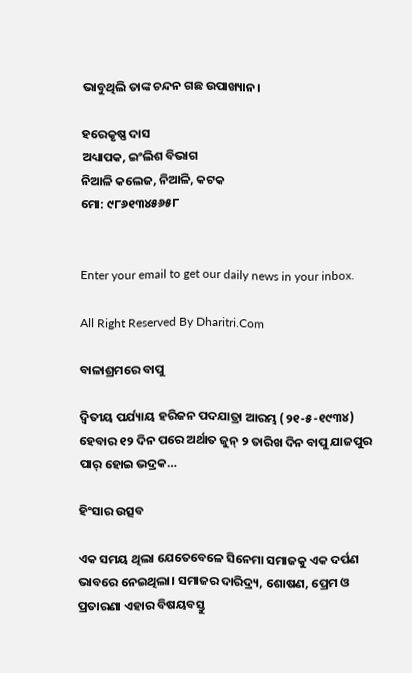ଭାବୁଥିଲି ତାଙ୍କ ଚନ୍ଦନ ଗଛ ଉପାଖ୍ୟାନ।

ହରେକୃଷ୍ଣ ଦାସ
ଅଧ୍ୟାପକ, ଇଂଲିଶ ବିଭାଗ
ନିଆଳି କଲେଜ, ନିଆଳି, କଟକ
ମୋ: ୯୮୬୧୩୪୫୬୫୮


Enter your email to get our daily news in your inbox.

All Right Reserved By Dharitri.Com

ବାଳାଶ୍ରମରେ ବାପୁ

ଦ୍ବିତୀୟ ପର୍ଯ୍ୟାୟ ହରିଜନ ପଦଯାତ୍ରା ଆରମ୍ଭ (୨୧-୫-୧୯୩୪) ହେବାର ୧୨ ଦିନ ପରେ ଅର୍ଥାତ ଜୁନ୍‌ ୨ ତାରିଖ ଦିନ ବାପୁ ଯାଜପୁର ପାର୍‌ ହୋଇ ଭଦ୍ରକ…

ହିଂସାର ଉତ୍ସବ

ଏକ ସମୟ ଥିଲା ଯେତେବେଳେ ସିନେମା ସମାଜକୁ ଏକ ଦର୍ପଣ ଭାବରେ ନେଇଥିଲା। ସମାଜର ଦାରିଦ୍ର୍ୟ, ଶୋଷଣ, ପ୍ରେମ ଓ ପ୍ରତାରଣା ଏହାର ବିଷୟବସ୍ତୁ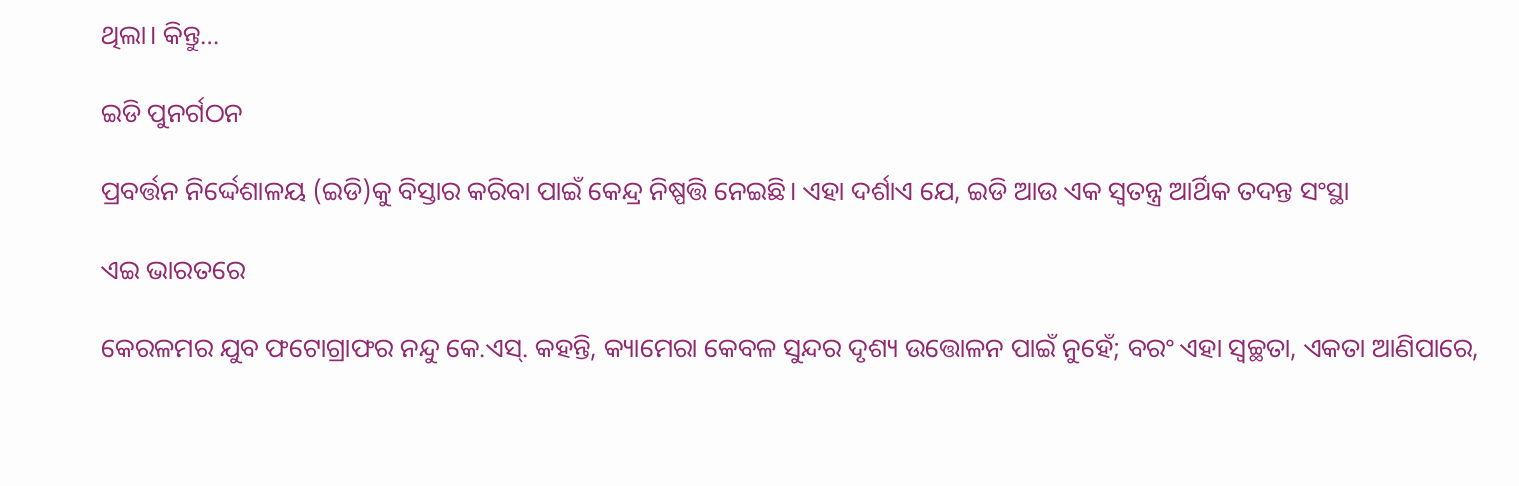ଥିଲା। କିନ୍ତୁ…

ଇଡି ପୁନର୍ଗଠନ

ପ୍ରବର୍ତ୍ତନ ନିର୍ଦ୍ଦେଶାଳୟ (ଇଡି)କୁ ବିସ୍ତାର କରିବା ପାଇଁ କେନ୍ଦ୍ର ନିଷ୍ପତ୍ତି ନେଇଛି। ଏହା ଦର୍ଶାଏ ଯେ, ଇଡି ଆଉ ଏକ ସ୍ବତନ୍ତ୍ର ଆର୍ଥିକ ତଦନ୍ତ ସଂସ୍ଥା

ଏଇ ଭାରତରେ

କେରଳମର ଯୁବ ଫଟୋଗ୍ରାଫର ନନ୍ଦୁ କେ.ଏସ୍‌. କହନ୍ତି, କ୍ୟାମେରା କେବଳ ସୁନ୍ଦର ଦୃଶ୍ୟ ଉତ୍ତୋଳନ ପାଇଁ ନୁହେଁ; ବରଂ ଏହା ସ୍ବଚ୍ଛତା, ଏକତା ଆଣିପାରେ,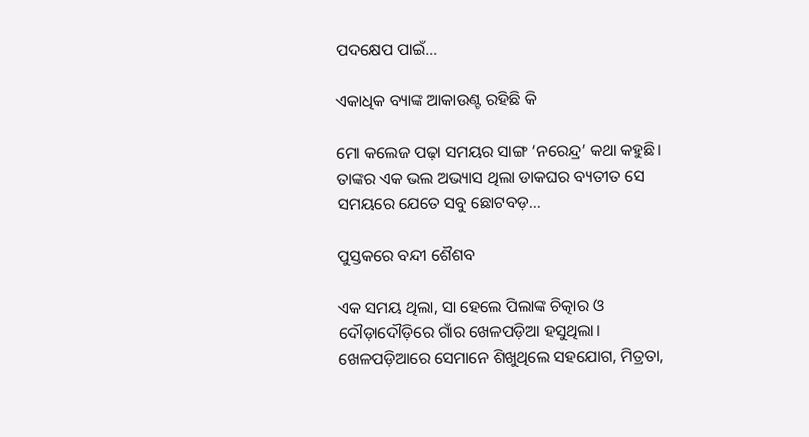ପଦକ୍ଷେପ ପାଇଁ…

ଏକାଧିକ ବ୍ୟାଙ୍କ ଆକାଉଣ୍ଟ ରହିଛି କି

ମୋ କଲେଜ ପଢ଼ା ସମୟର ସାଙ୍ଗ ‘ନରେନ୍ଦ୍ର’ କଥା କହୁଛି। ତାଙ୍କର ଏକ ଭଲ ଅଭ୍ୟାସ ଥିଲା ଡାକଘର ବ୍ୟତୀତ ସେ ସମୟରେ ଯେତେ ସବୁ ଛୋଟବଡ଼…

ପୁସ୍ତକରେ ବନ୍ଦୀ ଶୈଶବ

ଏକ ସମୟ ଥିଲା, ସା ହେଲେ ପିଲାଙ୍କ ଚିତ୍କାର ଓ ଦୌଡ଼ାଦୌଡ଼ିରେ ଗାଁର ଖେଳପଡ଼ିଆ ହସୁଥିଲା। ଖେଳପଡ଼ିଆରେ ସେମାନେ ଶିଖୁଥିଲେ ସହଯୋଗ, ମିତ୍ରତା,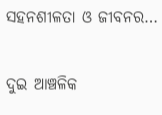ସହନଶୀଳତା ଓ ଜୀବନର…

ଦୁଇ ଆଞ୍ଚଳିକ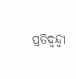ପ୍ରତିଦ୍ୱନ୍ଦ୍ୱୀ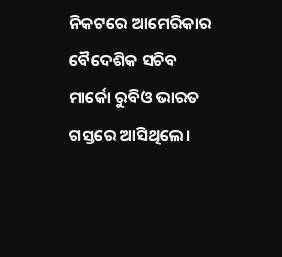ନିକଟରେ ଆମେରିକାର ବୈଦେଶିକ ସଚିବ ମାର୍କୋ ରୁବିଓ ଭାରତ ଗସ୍ତରେ ଆସିଥିଲେ।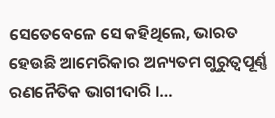ସେତେବେଳେ ସେ କହିଥିଲେ, ଭାରତ ହେଉଛି ଆମେରିକାର ଅନ୍ୟତମ ଗୁରୁତ୍ୱପୂର୍ଣ୍ଣ ରଣନୈତିକ ଭାଗୀଦାରି ।…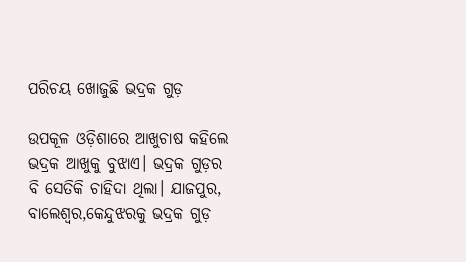ପରିଚୟ ଖୋଜୁଛି ଭଦ୍ରକ ଗୁଡ଼

ଉପକୂଳ ଓଡ଼ିଶାରେ ଆଖୁଚାଷ କହିଲେ ଭଦ୍ରକ ଆଖୁକୁ ବୁଝାଏ। ଭଦ୍ରକ ଗୁଡ଼ର ବି ସେତିକି ଚାହିଦା ଥିଲା। ଯାଜପୁର, ବାଲେଶ୍ୱର,କେନ୍ଦୁଝରକୁ ଭଦ୍ରକ ଗୁଡ଼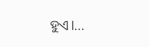ହୁଏ।…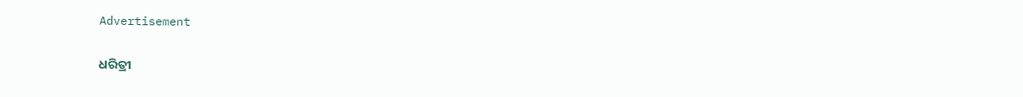Advertisement

ଧରିତ୍ରୀ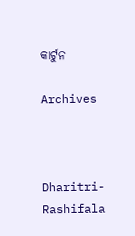କାର୍ଟୁନ

Archives



Dharitri-Rashifala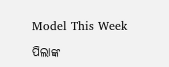Model This Week

ପିଲାଙ୍କ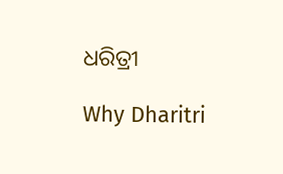ଧରିତ୍ରୀ

Why Dharitri